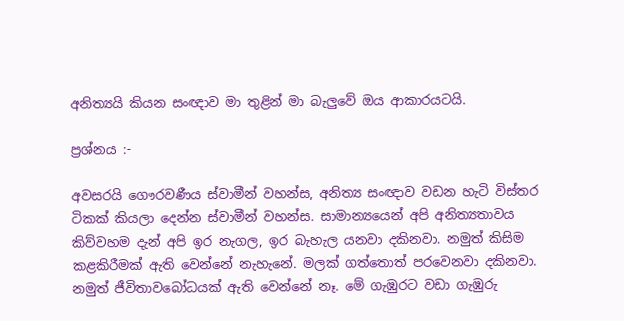අනිත්‍යයි කියන සංඥාව මා තුළින් මා බැලුවේ ඔය ආකාරයටයි.

ප්‍රශ්නය :-

අවසරයි ගෞරවණීය ස්වාමීන් වහන්ස, අනිත්‍ය සංඥාව වඩන හැටි විස්තර ටිකක් කියලා දෙන්න ස්වාමීන් වහන්ස. සාමාන්‍යයෙන් අපි අනිත්‍යතාවය කිව්වහම දැන් අපි ඉර නැගල, ඉර බැහැල යනවා දකිනවා. නමුත් කිසිම කළකිරීමක් ඇති වෙන්නේ නැහැනේ. මලක් ගත්තොත් පරවෙනවා දකිනවා. නමුත් ජීවිතාවබෝධයක් ඇති වෙන්නේ නෑ. මේ ගැඹුරට වඩා ගැඹුරු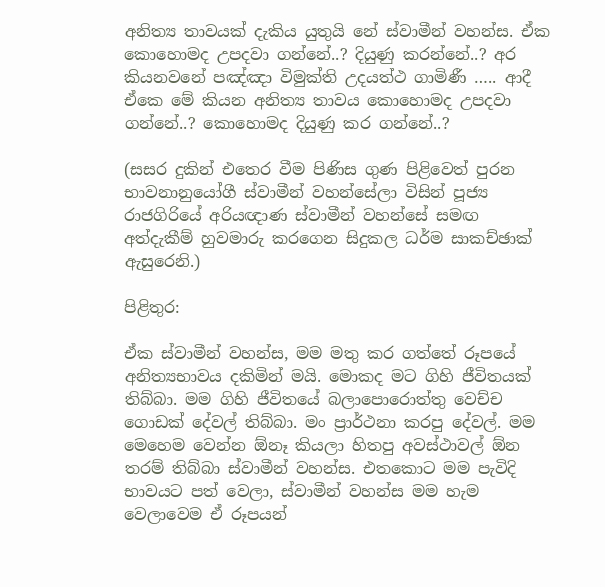අනිත්‍ය තාවයක් දැකිය යුතුයි නේ ස්වාමීන් වහන්ස. ඒක කොහොමද උපදවා ගන්නේ..? දියුණු කරන්නේ..? අර කියනවනේ පඤ්ඤා විමුක්ති උදයත්ථ ගාමිණී ….. ආදී ඒකෙ මේ කියන අනිත්‍ය තාවය කොහොමද උපදවා ගන්නේ..? කොහොමද දියුණු කර ගන්නේ..?

(සසර දුකින් එතෙර වීම පිණිස ගුණ පිළිවෙත් පුරන භාවනානුයෝගී ස්වාමීන් වහන්සේලා විසින් පූජ්‍ය රාජගිරියේ අරියඥාණ ස්වාමීන් වහන්සේ සමඟ අත්දැකීම් හුවමාරු කරගෙන සිදුකල ධර්ම සාකච්ඡාක් ඇසුරෙනි.)

පිළිතුර:

ඒක ස්වාමීන් වහන්ස, මම මතු කර ගත්තේ රූපයේ අනිත්‍යභාවය දකිමින් මයි. මොකද මට ගිහි ජීවිතයක් තිබ්බා. මම ගිහි ජීවිතයේ බලාපොරොත්තු වෙච්ච ගොඩක් දේවල් තිබ්බා. මං ප්‍රාර්ථනා කරපු දේවල්. මම මෙහෙම වෙන්න ඕනෑ කියලා හිතපු අවස්ථාවල් ඕන තරම් තිබ්බා ස්වාමීන් වහන්ස. එතකොට මම පැවිදි භාවයට පත් වෙලා, ස්වාමීන් වහන්ස මම හැම වෙලාවෙම ඒ රූපයන්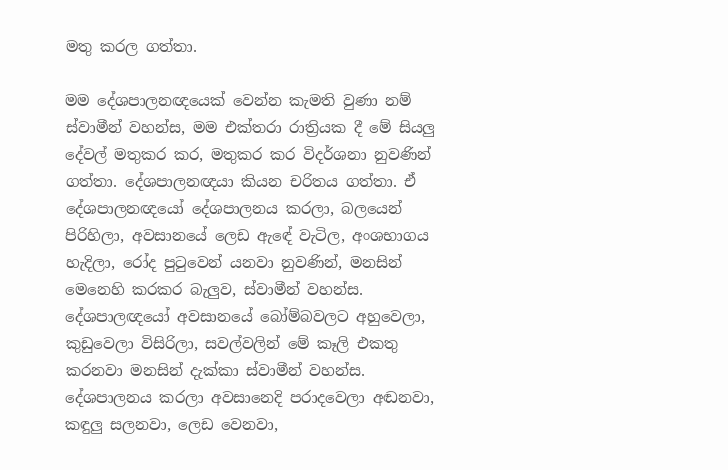මතු කරල ගත්තා.

මම දේශපාලනඥයෙක් වෙන්න කැමති වුණා නම් ස්වාමීන් වහන්ස, මම එක්තරා රාත්‍රියක දී මේ සියලු දේවල් මතුකර කර, මතුකර කර විදර්ශනා නුවණින් ගත්තා. දේශපාලනඥයා කියන චරිතය ගත්තා. ඒ දේශපාලනඥයෝ දේශපාලනය කරලා, බලයෙන් පිරිහිලා, අවසානයේ ලෙඩ ඇඳේ වැටිල, අංශභාගය හැදිලා, රෝද පුටුවෙන් යනවා නුවණින්, මනසින් මෙනෙහි කරකර බැලුව, ස්වාමීන් වහන්ස. දේශපාලඥයෝ අවසානයේ බෝම්බවලට අහුවෙලා, කුඩුවෙලා විසිරිලා, සවල්වලින් මේ කෑලි එකතු කරනවා මනසින් දැක්කා ස්වාමීන් වහන්ස. දේශපාලනය කරලා අවසානෙදි පරාදවෙලා අඬනවා, කඳුලු සලනවා, ලෙඩ වෙනවා,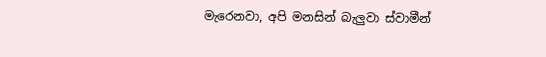මැරෙනවා, අපි මනසින් බැලුවා ස්වාමීන්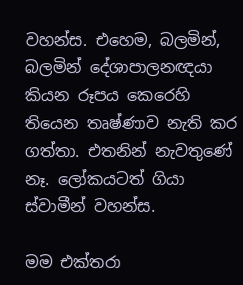වහන්ස. එහෙම, බලමින්, බලමින් දේශාපාලනඥයා කියන රූපය කෙරෙහි තියෙන තෘෂ්ණාව නැති කර ගත්තා. එතනින් නැවතුණේ නෑ. ලෝකයටත් ගියා ස්වාමීන් වහන්ස.

මම එක්තරා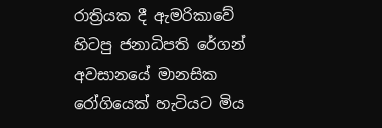රාත්‍රියක දී ඇමරිකාවේ හිටපු ජනාධිපති රේගන් අවසානයේ මානසික රෝගියෙක් හැටියට මිය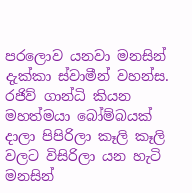පරලොව යනවා මනසින් දැක්කා ස්වාමීන් වහන්ස. රජිව් ගාන්ධි කියන මහත්මයා බෝම්බයක් දාලා පිපිරිලා කෑලි කෑලි වලට විසිරිලා යන හැටි මනසින්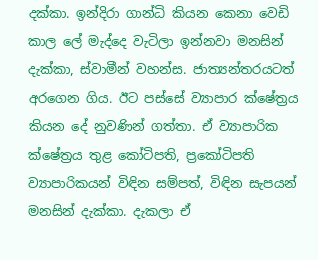දක්කා. ඉන්දිරා ගාන්ධි කියන කෙනා වෙඩි කාල ලේ මැද්දෙ වැටිලා ඉන්නවා මනසින් දැක්කා, ස්වාමීන් වහන්ස. ජාත්‍යන්තරයටත් අරගෙන ගිය. ඊට පස්සේ ව්‍යාපාර ක්ෂේත්‍රය කියන දේ නුවණින් ගත්තා. ඒ ව්‍යාපාරික ක්ෂේත්‍රය තුළ කෝටිපති, ප්‍රකෝටිපති ව්‍යාපාරිකයන් විඳින සම්පත්, විඳින සැපයන් මනසින් දැක්කා. දැකලා ඒ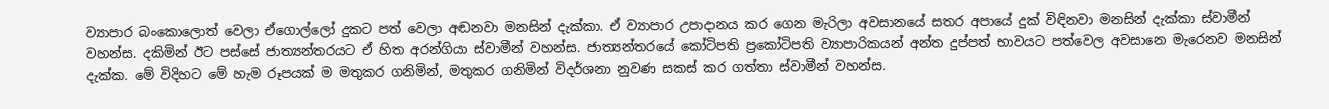ව්‍යාපාර බංකොලොත් වෙලා ඒගොල්ලෝ දුකට පත් වෙලා අඬනවා මනසින් දැක්කා. ඒ ව්‍යාපාර උපාදානය කර ගෙන මැරිලා අවසානයේ සතර අපායේ දුක් විඳිනවා මනසින් දැක්කා ස්වාමීන් වහන්ස. දකිමින් ඊට පස්සේ ජාත්‍යන්තරයට ඒ හිත අරන්ගියා ස්වාමීන් වහන්ස. ජාත්‍යන්තරයේ කෝටිපති ප්‍රකෝටිපති ව්‍යාපාරිකයන් අන්ත දුප්පත් භාවයට පත්වෙල අවසානෙ මැරෙනව මනසින් දැක්ක. මේ විදිහට මේ හැම රූපයක් ම මතුකර ගනිමින්, මතුකර ගනිමින් විදර්ශනා නුවණ සකස් කර ගත්තා ස්වාමීන් වහන්ස.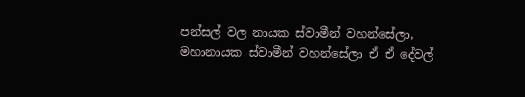පන්සල් වල නායක ස්වාමීන් වහන්සේලා, මහානායක ස්වාමීන් වහන්සේලා ඒ ඒ දේවල්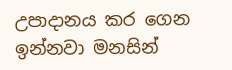උපාදානය කර ගෙන ඉන්නවා මනසින්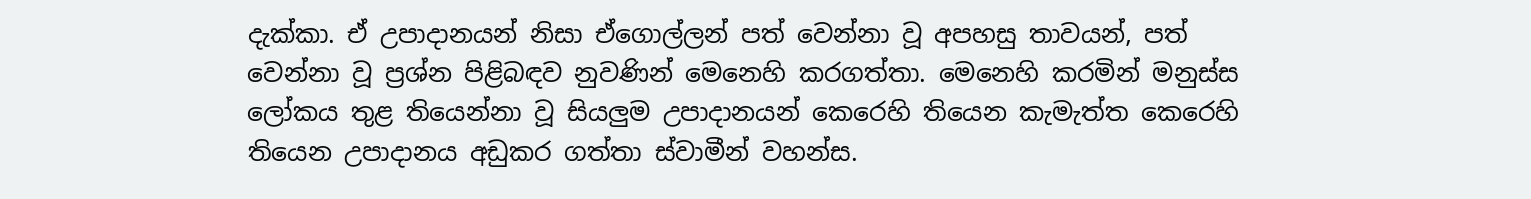දැක්කා. ඒ උපාදානයන් නිසා ඒගොල්ලන් පත් වෙන්නා වූ අපහසු තාවයන්, පත් වෙන්නා වූ ප්‍රශ්න පිළිබඳව නුවණින් මෙනෙහි කරගත්තා. මෙනෙහි කරමින් මනුස්ස ලෝකය තුළ තියෙන්නා වූ සියලුම උපාදානයන් කෙරෙහි තියෙන කැමැත්ත කෙරෙහි තියෙන උපාදානය අඩුකර ගත්තා ස්වාමීන් වහන්ස.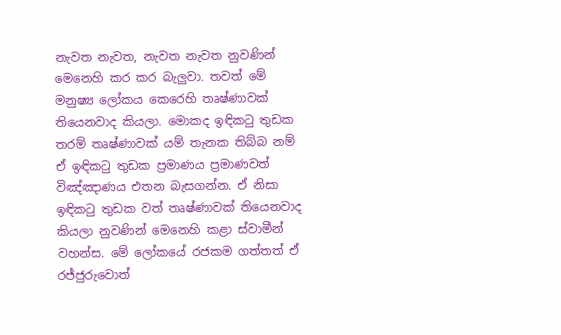නැවත නැවත, නැවත නැවත නුවණින් මෙනෙහි කර කර බැලුවා. තවත් මේ මනුෂ්‍ය ලෝකය කෙරෙහි තෘෂ්ණාවක් තියෙනවාද කියලා. මොකද ඉඳිකටු තුඩක තරම් තෘෂ්ණාවක් යම් තැනක තිබ්බ නම් ඒ ඉඳිකටු තුඩක ප්‍රමාණය ප්‍රමාණවත් විඤ්ඤාණය එතන බැසගන්න. ඒ නිසා ඉඳිකටු තුඩක වත් තෘෂ්ණාවක් තියෙනවාද කියලා නුවණින් මෙනෙහි කළා ස්වාමීන් වහන්ස. මේ ලෝකයේ රජකම ගත්තත් ඒ රජ්ජුරුවොත්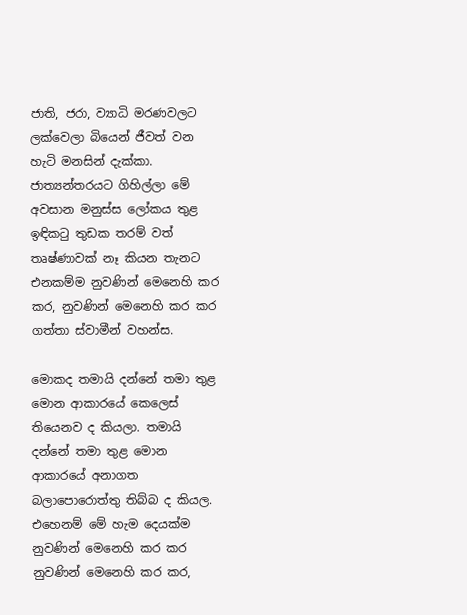ජාති, ජරා, ව්‍යාධි මරණවලට ලක්වෙලා බියෙන් ජීවත් වන හැටි මනසින් දැක්කා. ජාත්‍යන්තරයට ගිහිල්ලා මේ අවසාන මනුස්ස ලෝකය තුළ ඉඳිකටු තුඩක තරම් වත් තෘෂ්ණාවක් නෑ කියන තැනට එනකම්ම නුවණින් මෙනෙහි කර කර, නුවණින් මෙනෙහි කර කර ගත්තා ස්වාමීන් වහන්ස.

මොකද තමායි දන්නේ තමා තුළ මොන ආකාරයේ කෙලෙස් තියෙනව ද කියලා. තමායි දන්නේ තමා තුළ මොන ආකාරයේ අනාගත බලාපොරොත්තු තිබ්බ ද කියල. එහෙනම් මේ හැම දෙයක්ම නුවණින් මෙනෙහි කර කර නුවණින් මෙනෙහි කර කර,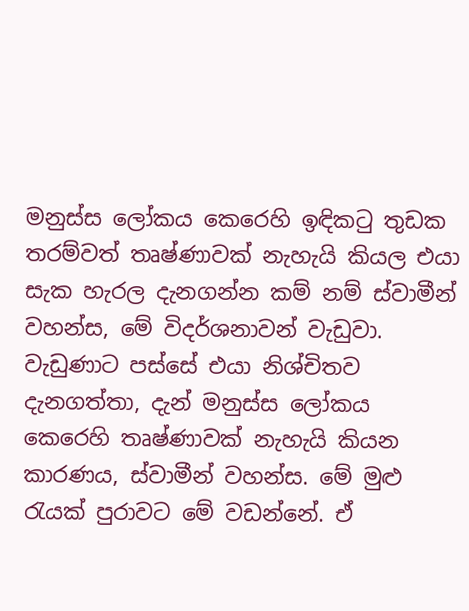මනුස්ස ලෝකය කෙරෙහි ඉඳිකටු තුඩක තරම්වත් තෘෂ්ණාවක් නැහැයි කියල එයා සැක හැරල දැනගන්න කම් නම් ස්වාමීන් වහන්ස, මේ විදර්ශනාවන් වැඩුවා. වැඩුණාට පස්සේ එයා නිශ්චිතව දැනගත්තා, දැන් මනුස්ස ලෝකය කෙරෙහි තෘෂ්ණාවක් නැහැයි කියන කාරණය, ස්වාමීන් වහන්ස. මේ මුළු රැයක් පුරාවට මේ වඩන්නේ. ඒ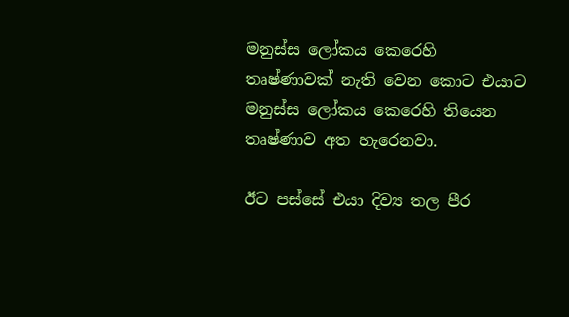මනුස්ස ලෝකය කෙරෙහි තෘෂ්ණාවක් නැති වෙන කොට එයාට මනුස්ස ලෝකය කෙරෙහි තියෙන තෘෂ්ණාව අත හැරෙනවා.

ඊට පස්සේ එයා දිව්‍ය තල පීර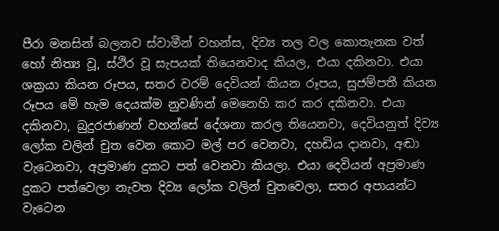පීරා මනසින් බලනව ස්වාමීන් වහන්ස, දිව්‍ය තල වල කොතැනක වත් හෝ නිත්‍ය වූ, ස්ථිර වූ සැපයක් තියෙනවාද කියල, එයා දකිනවා. එයා ශක්‍රයා කියන රූපය, සතර වරම් දෙවියන් කියන රූපය, සුජම්පතී කියන රූපය මේ හැම දෙයක්ම නුවණින් මෙනෙහි කර කර දකිනවා. එයා දකිනවා, බුදුරජාණන් වහන්සේ දේශනා කරල තියෙනවා, දෙවියනුත් දිව්‍ය ලෝක වලින් චුත වෙන කොට මල් පර වෙනවා, දහඩිය දානවා, අඬා වැටෙනවා, අප්‍රමාණ දුකට පත් වෙනවා කියලා. එයා දෙවියන් අප්‍රමාණ දුකට පත්වෙලා නැවත දිව්‍ය ලෝක වලින් චුතවෙලා, සතර අපායන්ට වැටෙන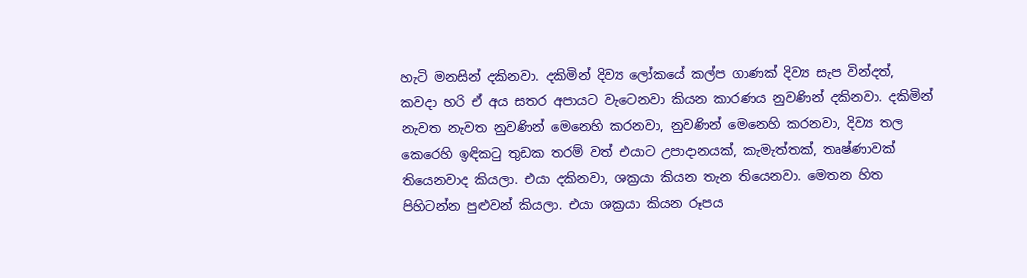හැටි මනසින් දකිනවා. දකිමින් දිව්‍ය ලෝකයේ කල්ප ගාණක් දිව්‍ය සැප වින්දත්, කවදා හරි ඒ අය සතර අපායට වැටෙනවා කියන කාරණය නුවණින් දකිනවා. දකිමින් නැවත නැවත නුවණින් මෙනෙහි කරනවා, නුවණින් මෙනෙහි කරනවා, දිව්‍ය තල කෙරෙහි ඉඳිකටු තුඩක තරම් වත් එයාට උපාදානයක්, කැමැත්තක්, තෘෂ්ණාවක් තියෙනවාද කියලා. එයා දකිනවා, ශක්‍රයා කියන තැන තියෙනවා. මෙතන හිත පිහිටන්න පුළුවන් කියලා. එයා ශක්‍රයා කියන රූපය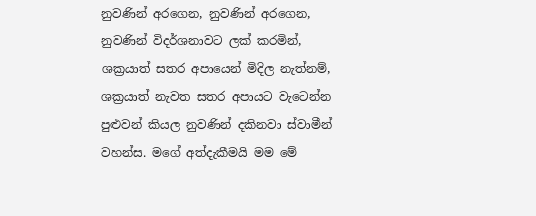නුවණින් අරගෙන, නුවණින් අරගෙන, නුවණින් විදර්ශනාවට ලක් කරමින්, ශක්‍රයාත් සතර අපායෙන් මිදිල නැත්නම්, ශක්‍රයාත් නැවත සතර අපායට වැටෙන්න පුළුවන් කියල නුවණින් දකිනවා ස්වාමීන් වහන්ස. මගේ අත්දැකීමයි මම මේ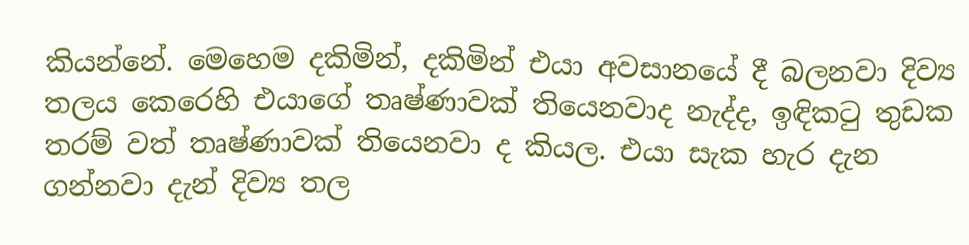කියන්නේ. මෙහෙම දකිමින්, දකිමින් එයා අවසානයේ දී බලනවා දිව්‍ය තලය කෙරෙහි එයාගේ තෘෂ්ණාවක් තියෙනවාද නැද්ද, ඉඳිකටු තුඩක තරම් වත් තෘෂ්ණාවක් තියෙනවා ද කියල. එයා සැක හැර දැන ගන්නවා දැන් දිව්‍ය තල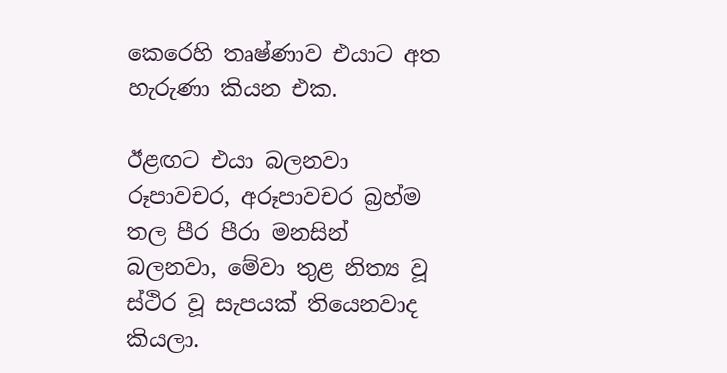කෙරෙහි තෘෂ්ණාව එයාට අත හැරුණා කියන එක.

ඊළඟට එයා බලනවා රූපාවචර, අරූපාවචර බ්‍රහ්ම තල පීර පීරා මනසින් බලනවා, මේවා තුළ නිත්‍ය වූ ස්ථිර වූ සැපයක් තියෙනවාද කියලා.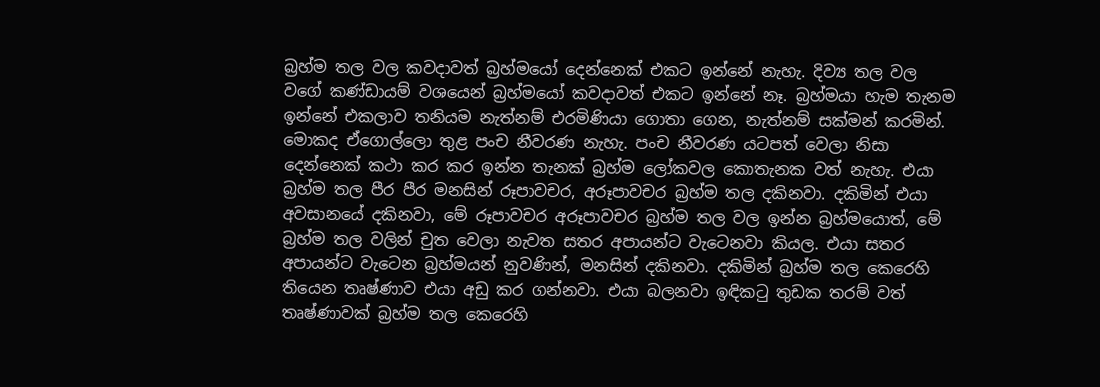බ්‍රහ්ම තල වල කවදාවත් බ්‍රහ්මයෝ දෙන්නෙක් එකට ඉන්නේ නැහැ. දිව්‍ය තල වල වගේ කණ්ඩායම් වශයෙන් බ්‍රහ්මයෝ කවදාවත් එකට ඉන්නේ නෑ. බ්‍රහ්මයා හැම තැනම ඉන්නේ එකලාව තනියම නැත්නම් එරමිණියා ගොතා ගෙන, නැත්නම් සක්මන් කරමින්. මොකද ඒගොල්ලො තුළ පංච නීවරණ නැහැ. පංච නීවරණ යටපත් වෙලා නිසා දෙන්නෙක් කථා කර කර ඉන්න තැනක් බ්‍රහ්ම ලෝකවල කොතැනක වත් නැහැ. එයා බ්‍රහ්ම තල පීර පීර මනසින් රූපාවචර, අරූපාවචර බ්‍රහ්ම තල දකිනවා. දකිමින් එයා අවසානයේ දකිනවා, මේ රූපාවචර අරූපාවචර බ්‍රහ්ම තල වල ඉන්න බ්‍රහ්මයොත්, මේ බ්‍රහ්ම තල වලින් චුත වෙලා නැවත සතර අපායන්ට වැටෙනවා කියල. එයා සතර අපායන්ට වැටෙන බ්‍රහ්මයන් නුවණින්, මනසින් දකිනවා. දකිමින් බ්‍රහ්ම තල කෙරෙහි තියෙන තෘෂ්ණාව එයා අඩු කර ගන්නවා. එයා බලනවා ඉඳිකටු තුඩක තරම් වත් තෘෂ්ණාවක් බ්‍රහ්ම තල කෙරෙහි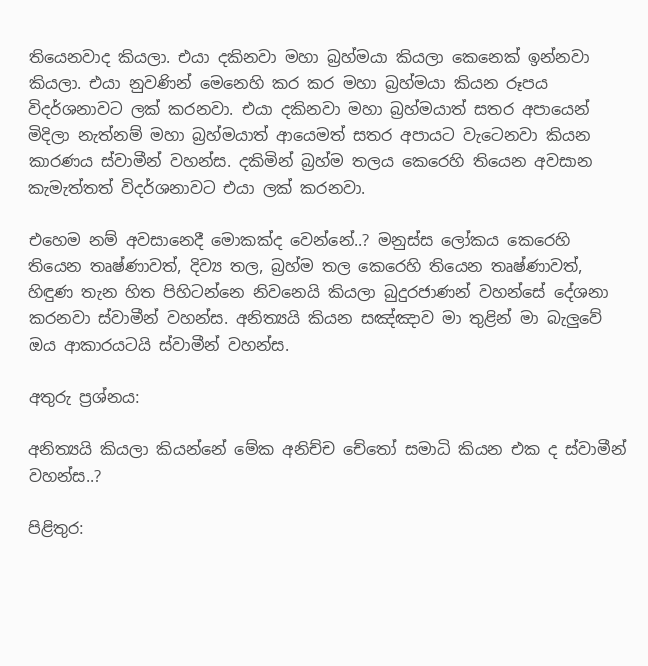තියෙනවාද කියලා. එයා දකිනවා මහා බ්‍රහ්මයා කියලා කෙනෙක් ඉන්නවා කියලා. එයා නුවණින් මෙනෙහි කර කර මහා බ්‍රහ්මයා කියන රූපය විදර්ශනාවට ලක් කරනවා. එයා දකිනවා මහා බ්‍රහ්මයාත් සතර අපායෙන් මිදිලා නැත්නම් මහා බ්‍රහ්මයාත් ආයෙමත් සතර අපායට වැටෙනවා කියන කාරණය ස්වාමීන් වහන්ස. දකිමින් බ්‍රහ්ම තලය කෙරෙහි තියෙන අවසාන කැමැත්තත් විදර්ශනාවට එයා ලක් කරනවා.

එහෙම නම් අවසානෙදී මොකක්ද වෙන්නේ..? මනුස්ස ලෝකය කෙරෙහි තියෙන තෘෂ්ණාවත්, දිව්‍ය තල, බ්‍රහ්ම තල කෙරෙහි තියෙන තෘෂ්ණාවත්, හිඳුණ තැන හිත පිහිටන්නෙ නිවනෙයි කියලා බුදුරජාණන් වහන්සේ දේශනා කරනවා ස්වාමීන් වහන්ස. අනිත්‍යයි කියන සඤ්ඤාව මා තුළින් මා බැලුවේ ඔය ආකාරයටයි ස්වාමීන් වහන්ස.

අතුරු ප්‍රශ්නය:

අනිත්‍යයි කියලා කියන්නේ මේක අනිච්ච චේතෝ සමාධි කියන එක ද ස්වාමීන් වහන්ස..?

පිළිතුර: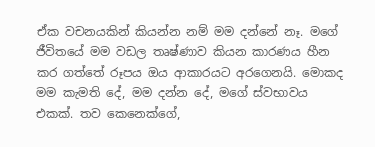ඒක වචනයකින් කියන්න නම් මම දන්නේ නෑ. මගේ ජීවිතයේ මම වඩල තෘෂ්ණාව කියන කාරණය හීන කර ගත්තේ රූපය ඔය ආකාරයට අරගෙනයි. මොකද මම කැමති දේ, මම දන්න දේ, මගේ ස්වභාවය එකක්. තව කෙනෙක්ගේ,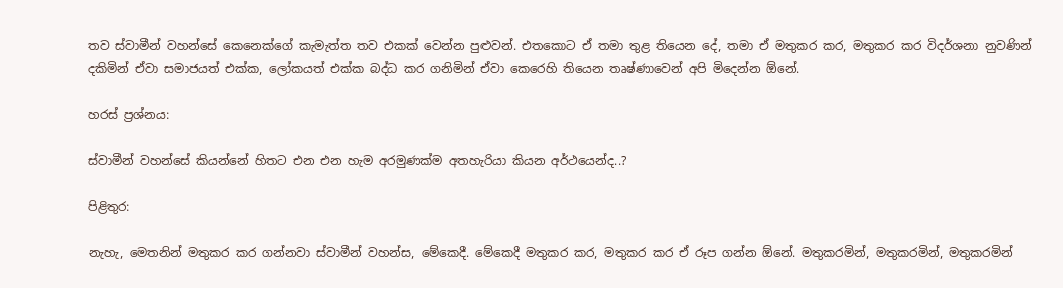තව ස්වාමීන් වහන්සේ කෙනෙක්ගේ කැමැත්ත තව එකක් වෙන්න පුළුවන්. එතකොට ඒ තමා තුළ තියෙන දේ, තමා ඒ මතුකර කර, මතුකර කර විදර්ශනා නුවණින් දකිමින් ඒවා සමාජයත් එක්ක, ලෝකයත් එක්ක බද්ධ කර ගනිමින් ඒවා කෙරෙහි තියෙන තෘෂ්ණාවෙන් අපි මිදෙන්න ඕනේ.

හරස් ප්‍රශ්නය:

ස්වාමීන් වහන්සේ කියන්නේ හිතට එන එන හැම අරමුණක්ම අතහැරියා කියන අර්ථයෙන්ද..?

පිළිතුර:

නැහැ, මෙතනින් මතුකර කර ගන්නවා ස්වාමීන් වහන්ස, මේකෙදී. මේකෙදී මතුකර කර, මතුකර කර ඒ රූප ගන්න ඕනේ. මතුකරමින්, මතුකරමින්, මතුකරමින්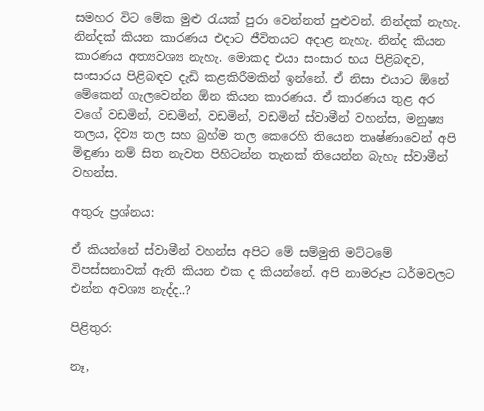සමහර විට මේක මුළු රැයක් පුරා වෙන්නත් පුළුවන්. නින්දක් නැහැ. නින්දක් කියන කාරණය එදාට ජීවිතයට අදාළ නැහැ. නින්ද කියන කාරණය අත්‍යවශ්‍ය නැහැ. මොකද එයා සංසාර භය පිළිබඳව, සංසාරය පිළිබඳව දැඩි කළකිරීමකින් ඉන්නේ. ඒ නිසා එයාට ඕනේ මේකෙන් ගැලවෙන්න ඕන කියන කාරණය. ඒ කාරණය තුළ අර වගේ වඩමින්, වඩමින්, වඩමින්, වඩමින් ස්වාමීන් වහන්ස, මනුෂ්‍ය තලය, දිව්‍ය තල සහ බ්‍රහ්ම තල කෙරෙහි තියෙන තෘෂ්ණාවෙන් අපි මිඳුණා නම් සිත නැවත පිහිටන්න තැනක් තියෙන්න බැහැ ස්වාමීන් වහන්ස.

අතුරු ප්‍රශ්නය:

ඒ කියන්නේ ස්වාමීන් වහන්ස අපිට මේ සම්මුති මට්ටමේ විපස්සනාවක් ඇති කියන එක ද කියන්නේ. අපි නාමරූප ධර්මවලට එන්න අවශ්‍ය නැද්ද..?

පිළිතුර:

නෑ,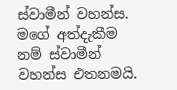ස්වාමීන් වහන්ස. මගේ අත්දැකීම නම් ස්වාමීන් වහන්ස එතනමයි.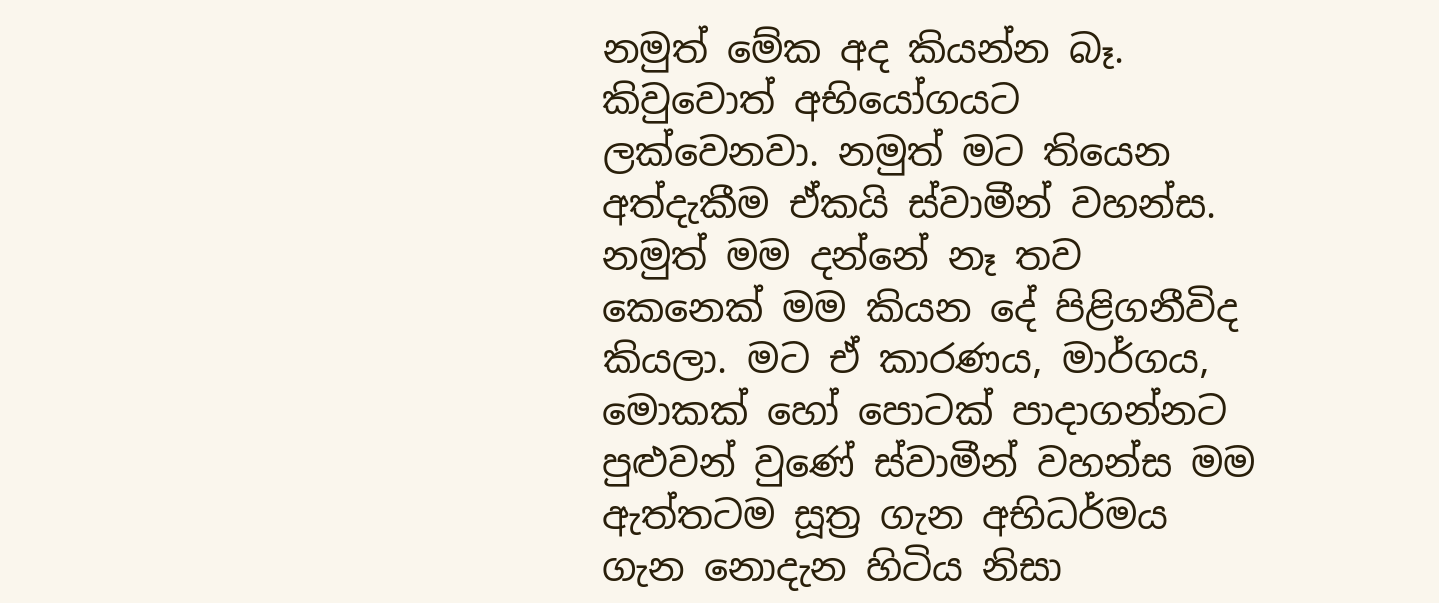නමුත් මේක අද කියන්න බෑ. කිවුවොත් අභියෝගයට ලක්වෙනවා. නමුත් මට තියෙන අත්දැකීම ඒකයි ස්වාමීන් වහන්ස. නමුත් මම දන්නේ නෑ තව කෙනෙක් මම කියන දේ පිළිගනීවිද කියලා. මට ඒ කාරණය, මාර්ගය, මොකක් හෝ පොටක් පාදාගන්නට පුළුවන් වුණේ ස්වාමීන් වහන්ස මම ඇත්තටම සූත්‍ර ගැන අභිධර්මය ගැන නොදැන හිටිය නිසා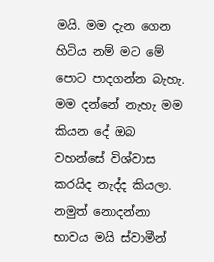මයි. මම දැන ගෙන හිටිය නම් මට මේ පොට පාදගන්න බැහැ. මම දන්නේ නැහැ මම කියන දේ ඔබ වහන්සේ විශ්වාස කරයිද නැද්ද කියලා. නමුත් නොදන්නා භාවය මයි ස්වාමීන්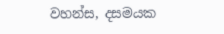වහන්ස, දසමයක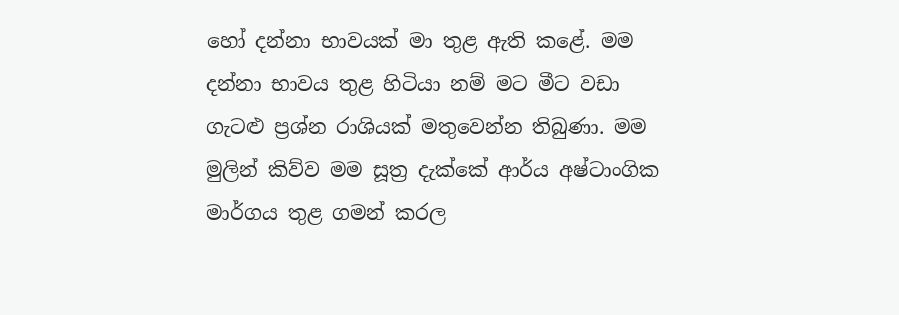හෝ දන්නා භාවයක් මා තුළ ඇති කළේ. මම දන්නා භාවය තුළ හිටියා නම් මට මීට වඩා ගැටළු ප්‍රශ්න රාශියක් මතුවෙන්න තිබුණා. මම මුලින් කිව්ව මම සූත්‍ර දැක්කේ ආර්ය අෂ්ටාංගික මාර්ගය තුළ ගමන් කරල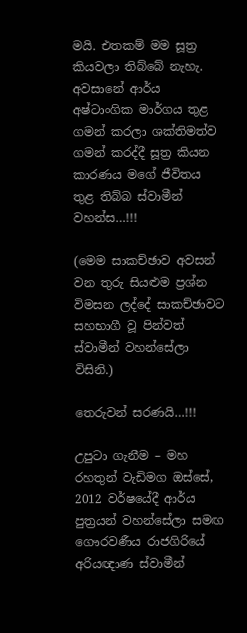මයි. එතකම් මම සූත්‍ර කියවලා තිබ්බේ නැහැ. අවසානේ ආර්ය අෂ්ටාංගික මාර්ගය තුළ ගමන් කරලා ශක්තිමත්ව ගමන් කරද්දී සූත්‍ර කියන කාරණය මගේ ජීවිතය තුළ තිබ්බ ස්වාමීන් වහන්ස…!!!

(මෙම සාකච්ඡාව අවසන් වන තුරු සියළුම ප්‍රශ්න විමසන ලද්දේ සාකච්ඡාවට සහභාගී වූ පින්වත් ස්වාමීන් වහන්සේලා විසිනි.)

තෙරුවන් සරණයි…!!!

උපුටා ගැනීම – මහ රහතුන් වැඩිමග ඔස්සේ,
2012 වර්ෂයේදී ආර්ය පුත්‍රයන් වහන්සේලා සමඟ
ගෞරවණීය රාජගිරියේ අරියඥාණ ස්වාමීන්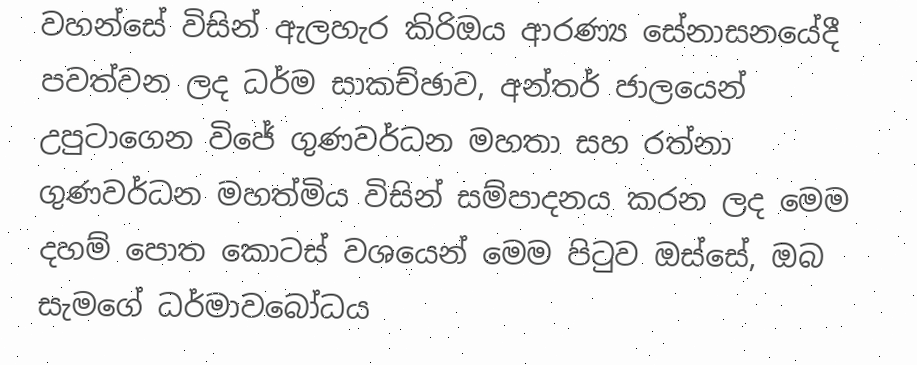වහන්සේ විසින් ඇලහැර කිරිඔය ආරණ්‍ය සේනාසනයේදී පවත්වන ලද ධර්ම සාකච්ඡාව, අන්තර් ජාලයෙන් උපුටාගෙන විජේ ගුණවර්ධන මහතා සහ රත්නා ගුණවර්ධන මහත්මිය විසින් සම්පාදනය කරන ලද මෙම දහම් පොත කොටස් වශයෙන් මෙම පිටුව ඔස්සේ, ඔබ සැමගේ ධර්මාවබෝධය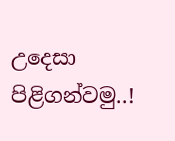උදෙසා පිළිගන්වමු..!